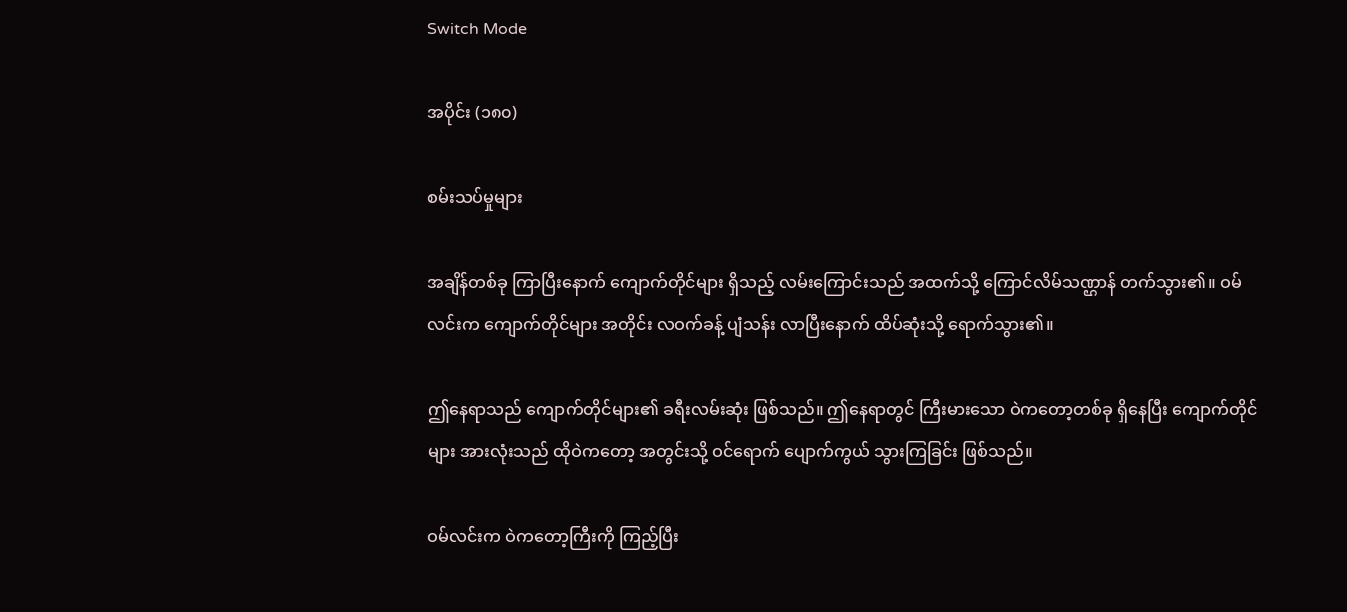Switch Mode

အပိုင်း (၁၈၀)

စမ်းသပ်မှုများ

အချိန်တစ်ခု ကြာပြီးနောက် ကျောက်တိုင်များ ရှိသည့် လမ်းကြောင်းသည် အထက်သို့ ကြောင်လိမ်သဏ္ဌာန် တက်သွား၏။ ဝမ်လင်းက ကျောက်တိုင်များ အတိုင်း လဝက်ခန့် ပျံသန်း လာပြီးနောက် ထိပ်ဆုံးသို့ ရောက်သွား၏။

ဤနေရာသည် ကျောက်တိုင်များ၏ ခရီးလမ်းဆုံး ဖြစ်သည်။ ဤနေရာတွင် ကြီးမားသော ဝဲကတော့တစ်ခု ရှိနေပြီး ကျောက်တိုင်များ အားလုံးသည် ထိုဝဲကတော့ အတွင်းသို့ ဝင်ရောက် ပျောက်ကွယ် သွားကြခြင်း ဖြစ်သည်။

ဝမ်လင်းက ဝဲကတော့ကြီးကို ကြည့်ပြီး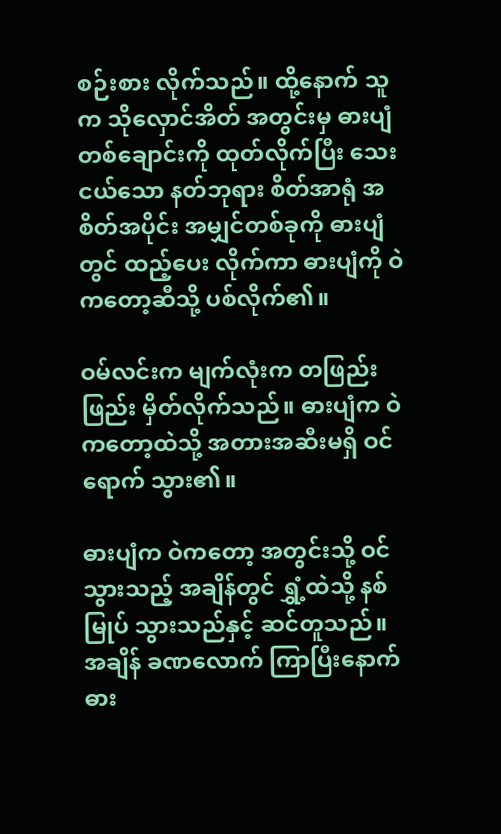စဉ်းစား လိုက်သည်။ ထို့နောက် သူက သိုလှောင်အိတ် အတွင်းမှ ဓားပျံ တစ်ချောင်းကို ထုတ်လိုက်ပြီး သေးငယ်သော နတ်ဘုရား စိတ်အာရုံ အစိတ်အပိုင်း အမျှင်တစ်ခုကို ဓားပျံတွင် ထည့်ပေး လိုက်ကာ ဓားပျံကို ဝဲကတော့ဆီသို့ ပစ်လိုက်၏။

ဝမ်လင်းက မျက်လုံးက တဖြည်းဖြည်း မှိတ်လိုက်သည်။ ဓားပျံက ဝဲကတော့ထဲသို့ အတားအဆီးမရှိ ဝင်ရောက် သွား၏။

ဓားပျံက ဝဲကတော့ အတွင်းသို့ ဝင်သွားသည့် အချိန်တွင် ရွှံ့ထဲသို့ နစ်မြုပ် သွားသည်နှင့် ဆင်တူသည်။ အချိန် ခဏလောက် ကြာပြီး‌နောက် ဓား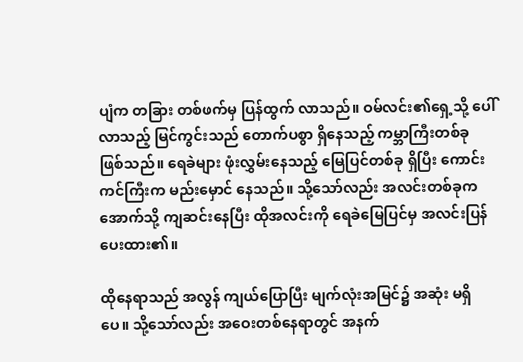ပျံက တခြား တစ်ဖက်မှ ပြန်ထွက် လာသည်။ ဝမ်လင်း၏ရှေ့သို့ ပေါ်လာသည့် မြင်ကွင်းသည် တောက်ပစွာ ရှိနေသည့် ကမ္ဘာကြီးတစ်ခု ဖြစ်သည်။ ရေခဲများ ဖုံးလွှမ်းနေသည့် မြေပြင်တစ်ခု ရှိပြီး ကောင်းကင်ကြီးက မည်းမှောင် နေသည်။ သို့‌သော်လည်း အလင်းတစ်ခုက အောက်သို့ ကျဆင်းနေပြီး ထိုအလင်းကို ရေခဲမြေပြင်မှ အလင်းပြန် ပေးထား၏။

ထိုနေရာသည် အလွန် ကျယ်ပြောပြီး မျက်လုံးအမြင်၌ အဆုံး မရှိပေ။ သို့သော်လည်း အဝေးတစ်နေရာတွင် အနက်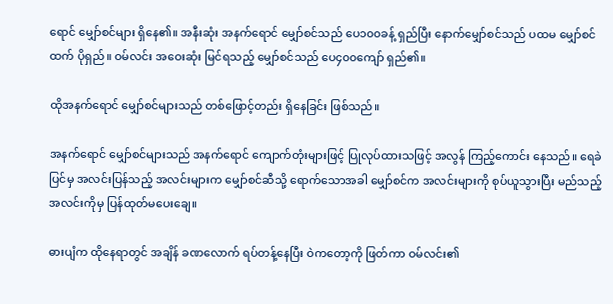ရောင် မျှော်စင်များ ရှိနေ၏။ အနီးဆုံး အနက်ရောင် မျှော်စင်သည် ပေ၁၀၀ခန့် ရှည်ပြီး နောက်မျှော်စင်သည် ပထမ မျှော်စင်ထက် ပိုရှည်။ ဝမ်လင်း အဝေးဆုံး မြင်ရသည့် မျှော်စင်သည် ပေ၄၀၀ကျော် ရှည်၏။

ထိုအနက်ရောင် မျှော်စင်များသည် တစ်ဖြောင့်တည်း ရှိနေခြင်း ဖြစ်သည်။

အနက်ရောင် မျှော်စင်များသည် အနက်ရောင် ကျောက်တုံးများဖြင့် ပြုလုပ်ထားသဖြင့် အလွန် ကြည့်ကောင်း နေသည်။ ရေခဲပြင်မှ အလင်းပြန်သည့် အလင်းများက မျှော်စင်ဆီသို့ ရောက်သောအခါ မျှော်စင်က အလင်းများကို စုပ်ယူသွားပြီး မည်သည့် အလင်းကိုမှ ပြန်ထုတ်မပေးချေ။

ဓားပျံက ထိုနေရာတွင် အချိန် ခဏလောက် ရပ်တန့်နေပြီး ဝဲကတော့ကို ဖြတ်ကာ ဝမ်လင်း၏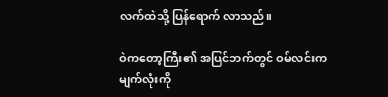လက်ထဲသို့ ပြန်ရောက် လာသည်။

ဝဲကတော့ကြီး၏ အပြင်ဘက်တွင် ဝမ်လင်းက မျက်လုံးကို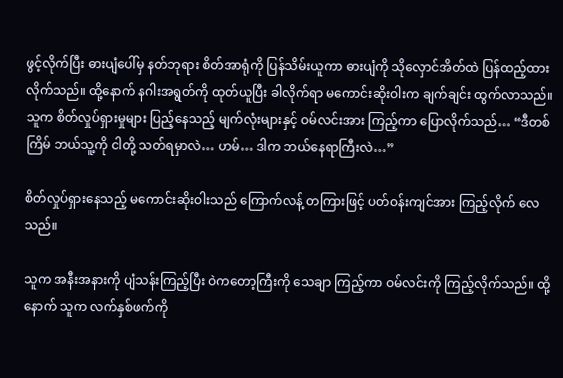ဖွင့်လိုက်ပြီး ဓားပျံပေါ်မှ နတ်ဘုရား စိတ်အာရုံကို ပြန်သိမ်းယူကာ ဓားပျံကို သိုလှောင်အိတ်ထဲ ပြန်ထည့်ထား လိုက်သည်။ ထို့နောက် နဂါးအရွတ်ကို ထုတ်ယူပြီး ခါလိုက်ရာ မကောင်းဆိုးဝါးက ချက်ချင်း ထွက်လာသည်။ သူက စိတ်လှုပ်ရှားမှုများ ပြည့်နေသည့် မျက်လုံးများနှင့် ဝမ်လင်းအား ကြည့်ကာ ပြောလိုက်သည်… “ဒီတစ်ကြိမ် ဘယ်သူ့ကို ငါတို့ သတ်ရမှာလဲ… ဟမ်… ဒါက ဘယ်နေရာကြီးလဲ…”

စိတ်လှုပ်ရှားနေသည့် မကောင်းဆိုးဝါးသည် ကြောက်လန့် တကြားဖြင့် ပတ်ဝန်းကျင်အား ကြည့်လိုက် လေသည်။

သူက အနီးအနားကို ပျံသန်းကြည့်ပြီး‌ ဝဲကတော့ကြီးကို သေချာ ကြည့်ကာ ဝမ်လင်းကို ကြည့်လိုက်သည်။ ထို့နောက် သူက လက်နှစ်ဖက်ကို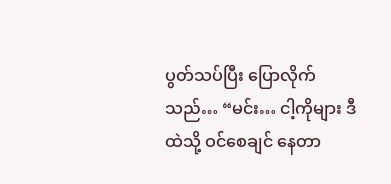ပွတ်သပ်ပြီး ပြောလိုက်သည်… “မင်း… ငါ့ကိုများ ဒီထဲသို့ ဝင်စေချင် နေတာ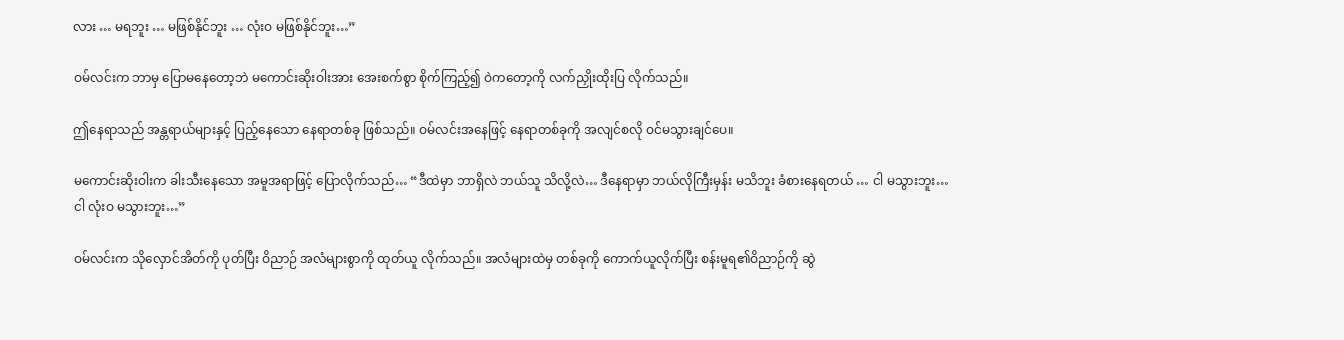လား … မရဘူး … မဖြစ်နိုင်ဘူး … လုံးဝ မဖြစ်နိုင်ဘူး…”

ဝမ်လင်းက ဘာမှ‌ ပြောမနေတော့ဘဲ မကောင်းဆိုးဝါးအား အေးစက်စွာ စိုက်ကြည့်၍ ဝဲကတော့ကို လက်ညှိုးထိုးပြ လိုက်သည်။

ဤနေရာသည် အန္တရာယ်များနှင့် ပြည့်နေသော နေရာတစ်ခု ဖြစ်သည်။ ဝမ်လင်းအနေဖြင့် နေရာတစ်ခုကို အလျင်စလို ဝင်မသွားချင်ပေ။

မကောင်းဆိုးဝါးက ခါးသီးနေသော အမူအရာဖြင့် ပြောလိုက်သည်… “ဒီထဲမှာ ဘာရှိလဲ ဘယ်သူ သိလို့လဲ… ဒီနေရာမှာ ဘယ်လိုကြီးမှန်း မသိဘူး ခံစားနေရတယ် … ငါ မသွားဘူး… ငါ လုံးဝ မသွားဘူး…”

ဝမ်လင်းက သိုလှောင်အိတ်ကို ပုတ်ပြီး ဝိညာဉ် အလံများစွာကို ထုတ်ယူ လိုက်သည်။ အလံများထဲမှ တစ်ခုကို ကောက်ယူလိုက်ပြီး စန်းမူရ၏ဝိညာဉ်ကို ဆွဲ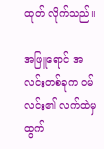ထုတ် လိုက်သည်။

အဖြူရောင် အလင်းတစ်ခုက ဝမ်လင်း၏ လက်ထဲမှ ထွက်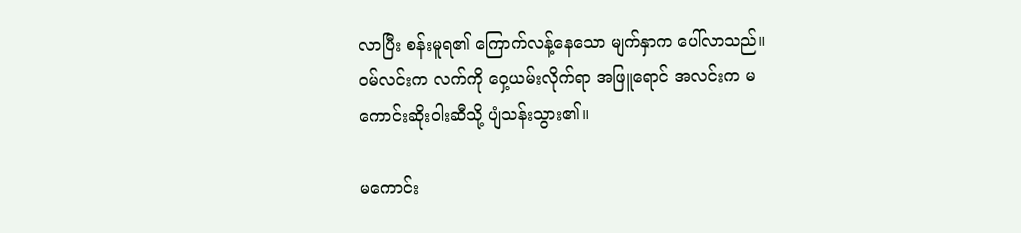လာပြီး စန်းမူရ၏ ကြောက်လန့်နေသော မျက်နှာက ပေါ်လာသည်။ ဝမ်လင်းက လက်ကို ဝှေ့ယမ်းလိုက်ရာ အဖြူရောင် အလင်းက မကောင်းဆိုးဝါးဆီသို့ ပျံသန်းသွား၏။

မကောင်း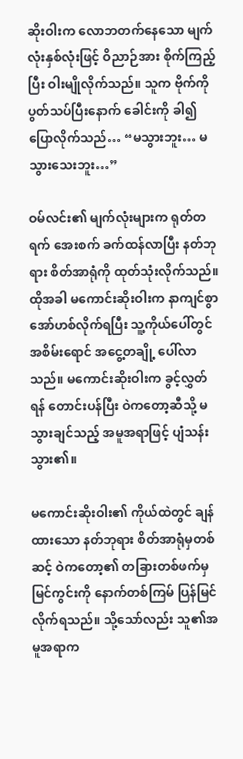ဆိုးဝါးက လောဘတက်နေသော မျက်လုံးနှစ်လုံးဖြင့် ဝိညာဉ်အား စိုက်ကြည့်ပြီး ဝါးမျိုလိုက်သည်။ သူက ဗိုက်ကို ပွတ်သပ်ပြီးနောက် ခေါင်းကို ခါ၍ ပြောလိုက်သည်… “မသွားဘူး… မသွားသေးဘူး…”

ဝမ်လင်း၏ မျက်လုံးများက ရုတ်တရက် အေးစက် ခက်ထန်လာပြီး နတ်ဘုရား စိတ်အာရုံကို ထုတ်သုံးလိုက်သည်။ ထိုအခါ မကောင်းဆိုးဝါးက နာကျင်စွာ အော်ဟစ်လိုက်ရပြီး သူ့ကိုယ်ပေါ်တွင် အစိမ်းရောင် အငွေ့တချို့ ပေါ်လာသည်။ မကောင်းဆိုးဝါးက ခွင့်လွှတ်ရန် တောင်းပန်ပြီး ဝဲကတော့ဆီသို့ မသွားချင်သည့် အမူအရာဖြင့် ပျံသန်းသွား၏။

မကောင်းဆိုးဝါး၏ ကိုယ်ထဲတွင် ချန်ထားသော နတ်ဘုရား စိတ်အာရုံမှတစ်ဆင့် ဝဲကတော့၏ တခြားတစ်ဖက်မှ မြင်ကွင်းကို နောက်တစ်ကြမ် ပြန်မြင် လိုက်ရသည်။ သို့သော်လည်း သူ၏အမူအရာက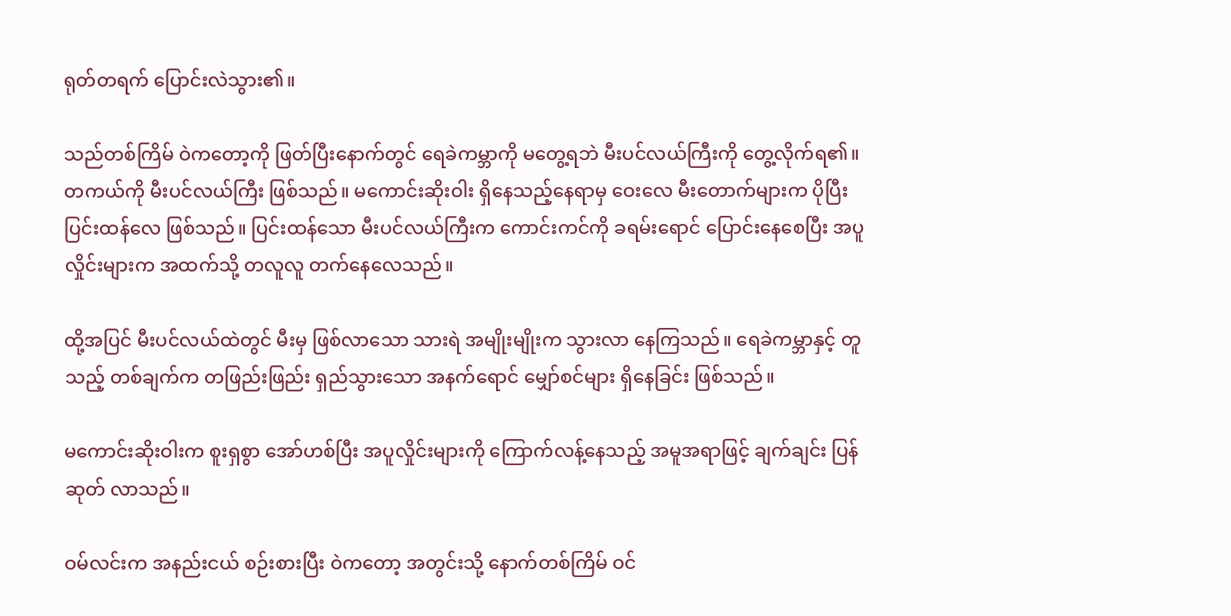ရုတ်တရက် ပြောင်းလဲသွား၏။

သည်တစ်ကြိမ် ဝဲကတော့ကို ဖြတ်ပြီးနောက်တွင် ရေခဲကမ္ဘာကို မတွေ့ရဘဲ မီးပင်လယ်ကြီးကို တွေ့လိုက်ရ၏။ တကယ်ကို မီးပင်လယ်ကြီး ဖြစ်သည်။ မကောင်းဆိုးဝါး ရှိနေသည့်နေရာမှ ဝေးလေ မီးတောက်များက ပိုပြီး ပြင်းထန်လေ ဖြစ်သည်။ ပြင်းထန်သော မီးပင်လယ်ကြီးက ကောင်းကင်ကို ခရမ်းရောင် ပြောင်းနေစေပြီး အပူလှိုင်းများက အထက်သို့ တလူလူ တက်နေလေသည်။

ထို့အပြင် မီးပင်လယ်ထဲတွင် မီးမှ ဖြစ်လာသော သားရဲ အမျိုးမျိုးက သွားလာ နေကြသည်။ ရေခဲကမ္ဘာနှင့် တူသည့် တစ်ချက်က တဖြည်းဖြည်း ရှည်သွားသော အနက်ရောင် မျှော်စင်များ ရှိနေခြင်း ဖြစ်သည်။

မကောင်းဆိုးဝါးက စူးရှစွာ အော်ဟစ်ပြီး အပူလှိုင်းများကို ကြောက်လန့်နေသည့် အမူအရာဖြင့် ချက်ချင်း ပြန်ဆုတ် လာသည်။

ဝမ်လင်းက အနည်းငယ် စဉ်းစားပြီး ဝဲကတော့ အတွင်းသို့ နောက်တစ်ကြိမ် ဝင်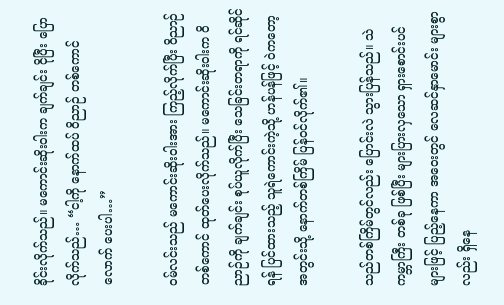ခိုင်းလိုက်သည်။ မကောင်းဆိုးဝါးက ချက်ချင်း ငိုပြီး ပြောလိုက်သည်… “ငါ့ကို နောက်ထပ် ဝိညာဉ် တစ်ကောင်လောက် ပေးပါ…”

ဝမ်လင်းသည် မကောင်းဆိုးဝါးအား ကြည့်လိုက်ပြီး ဝိညာဉ် တစ်ကောင် ထုတ်ပေးလိုက်သည်။ မကောင်းဆိုးဝါးက ဝိညာဉ်ကို ချက်ချင်း စုပ်ယူလိုက်ပြီး သေခြင်းတရာကို ရင်ဆိုင်ရန် ပြင်ထားသည့် သူရဲကောင်းကဲ့သို့ ဟန်ပန်ဖြင့် ဝဲကတော့ အတွင်းသို့ နောက်တစ်ကြိမ် ပြန်ဝင်လိုက်၏။

သည်တစ်ကြိမ်တွင်လည်း ပြောင်းလဲ သွားပြန်သည်။ သဲကမ္ဘာကြီး တစ်ခု ဖြစ်ပြီး များပြားလှသော ရှားစောင်းပင်များဖြင့် ပြည့်နေကာ အဝေးတွင် လေဆင်နှာမောင်း များစွာလည်း ရှိနေ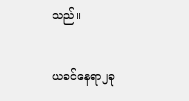သည်။

ယခင်နေရာ၂ခု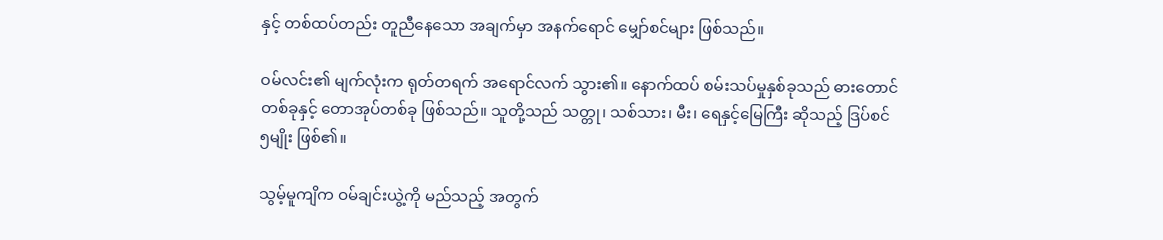နှင့် တစ်ထပ်တည်း တူညီနေသော အချက်မှာ အနက်ရောင် မျှော်စင်များ ဖြစ်သည်။

ဝမ်လင်း၏ မျက်လုံးက ရုတ်တရက် အရောင်လက် သွား၏။ နောက်ထပ် စမ်းသပ်မှုနှစ်ခုသည် ဓားတောင်တစ်ခုနှင့် တောအုပ်တစ်ခု ဖြစ်သည်။ သူတို့သည် သတ္တု၊ သစ်သား၊ မီး၊ ရေနှင့်မြေကြီး ဆိုသည့် ဒြပ်စင်၅မျိုး ဖြစ်၏။

သွမ့်မူကျိက ဝမ်ချင်းယွဲ့ကို မည်သည့် အတွက်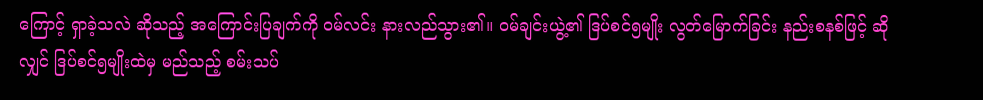ကြောင့် ရှာခဲ့သလဲ ဆိုသည့် အကြောင်းပြချက်ကို ဝမ်လင်း နားလည်သွား၏။ ဝမ်ချင်းယွဲ့၏ ဒြပ်စင်၅မျိုး လွတ်မြောက်ခြင်း နည်းစနစ်ဖြင့် ဆိုလျှင် ဒြပ်စင်၅မျိုးထဲမှ မည်သည့် စမ်းသပ်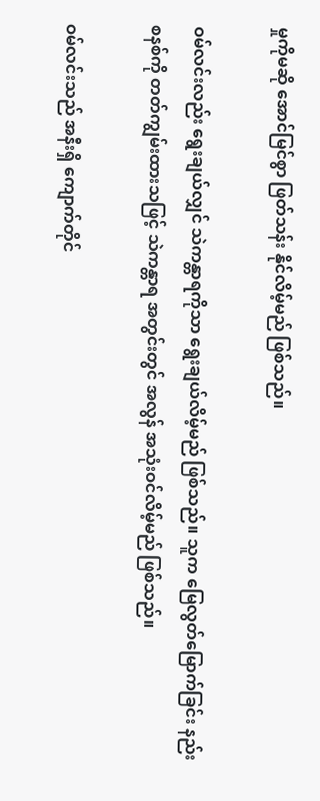မှုကိုမဆို အောင်မြင်စွာ ဖြတ်သန်း နိုင်လိမ့်မည် ဖြစ်သည်။

ဝမ်လင်းလည်း ရွေးချယ်လျှင် သဲကန္တာရကိုသာ ရွေးချယ်လိမ့်မည် ဖြစ်သည်။ သူက မြေလွတ်မြောက်ခြင်း နည်းစနစ်ကို တတ်ကျွမ်းထားသဖြင့် သဲကန္တာရ အတွင်းတွင် အလွန် အသုံးဝင်လိမ့်မည် ဖြစ်သည်။

ဝမ်လင်းသည် အနီးရှိ ကျောက်တိုင်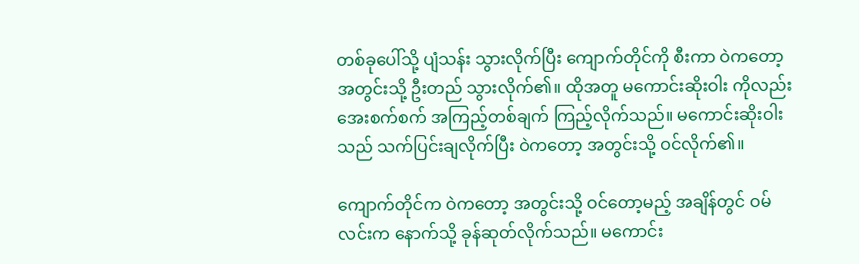တစ်ခုပေါ်သို့ ပျံသန်း သွားလိုက်ပြီး ကျောက်တိုင်ကို စီးကာ ဝဲကတော့ အတွင်းသို့ ဦးတည် သွားလိုက်၏။ ထိုအတူ မကောင်းဆိုးဝါး ကိုလည်း အေးစက်စက် အကြည့်တစ်ချက် ကြည့်လိုက်သည်။ မကောင်းဆိုးဝါးသည် သက်ပြင်းချလိုက်ပြီး ဝဲကတော့ အတွင်းသို့ ဝင်လိုက်၏။

ကျောက်တိုင်က ဝဲကတော့ အတွင်းသို့ ဝင်တော့မည့် အချိန်တွင် ဝမ်လင်းက နောက်သို့ ခုန်ဆုတ်လိုက်သည်။ မကောင်း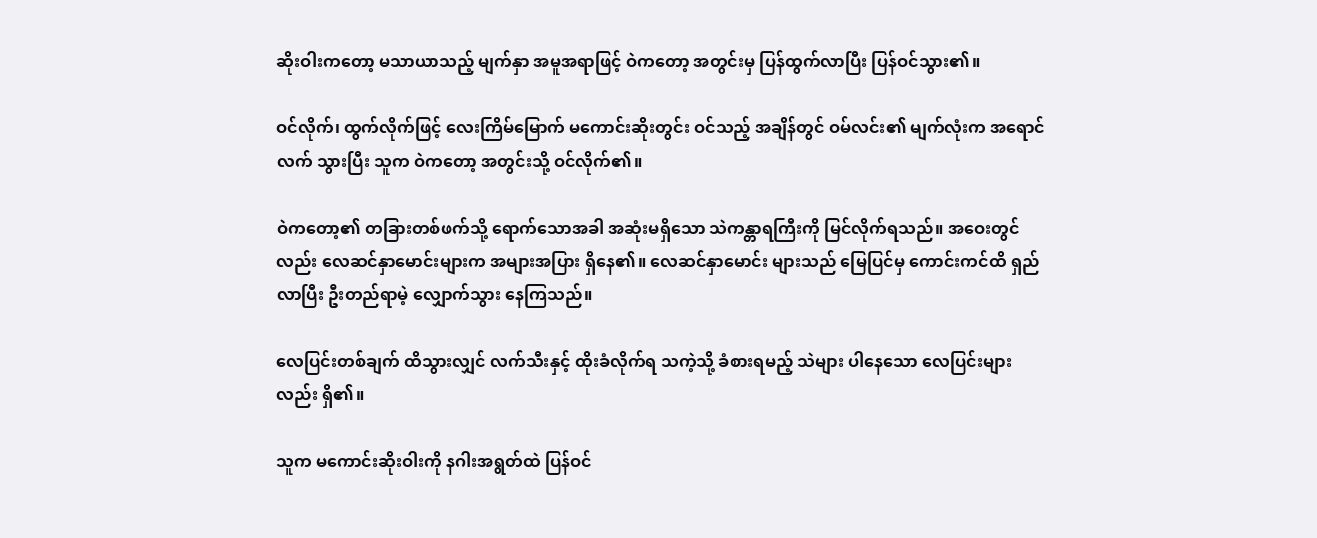ဆိုးဝါးကတော့ မသာယာသည့် မျက်နှာ အမူအရာဖြင့် ဝဲကတော့ အတွင်းမှ ပြန်ထွက်လာပြီး ပြန်ဝင်သွား၏။

ဝင်လိုက်၊ ထွက်လိုက်ဖြင့် လေးကြိမ်မြောက် မကောင်းဆိုးတွင်း ဝင်သည့် အချိန်တွင် ဝမ်လင်း၏ မျက်လုံးက အရောင်လက် သွားပြီး သူက ဝဲကတော့ အတွင်းသို့ ဝင်လိုက်၏။

ဝဲကတော့၏ တခြားတစ်ဖက်သို့ ရောက်သောအခါ အဆုံးမရှိသော သဲကန္တာရကြီးကို မြင်လိုက်ရသည်။ အဝေးတွင်လည်း လေဆင်နှာမောင်းများက အများအပြား ရှိနေ၏။ လေဆင်နှာမောင်း များသည် မြေပြင်မှ ကောင်းကင်ထိ ရှည်လာပြီး ဦးတည်ရာမဲ့ လျှောက်သွား နေကြသည်။

လေပြင်းတစ်ချက် ထိသွားလျှင် လက်သီးနှင့် ထိုးခံလိုက်ရ သကဲ့သို့ ခံစားရမည့် သဲများ ပါနေသော လေပြင်းများလည်း ရှိ၏။

သူက မကောင်းဆိုးဝါးကို နဂါးအရွတ်ထဲ ပြန်ဝင်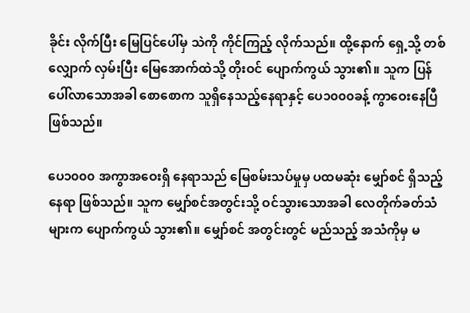ခိုင်း လိုက်ပြီး မြေပြင်ပေါ်မှ သဲကို ကိုင်ကြည့် လိုက်သည်။ ထို့နောက် ရှေ့သို့ တစ်လျှောက် လှမ်းပြီး မြေအောက်ထဲသို့ တိုးဝင် ပျောက်ကွယ် သွား၏။ သူက ပြန်ပေါ်လာသောအခါ စောစောက သူရှိနေသည့်နေရာနှင့် ပေ၁၀၀၀ခန့် ကွာဝေးနေပြီ ဖြစ်သည်။

ပေ၁၀၀၀ အကွာအဝေးရှိ နေရာသည် မြေစမ်းသပ်မှုမှ ပထမဆုံး မျှော်စင် ရှိသည့်နေရာ ဖြစ်သည်။ သူက မျှော်စင်အတွင်းသို့ ဝင်သွားသောအခါ လေတိုက်ခတ်သံများက ပျောက်ကွယ် သွား၏။ မျှော်စင် အတွင်းတွင် မည်သည့် အသံကိုမှ မ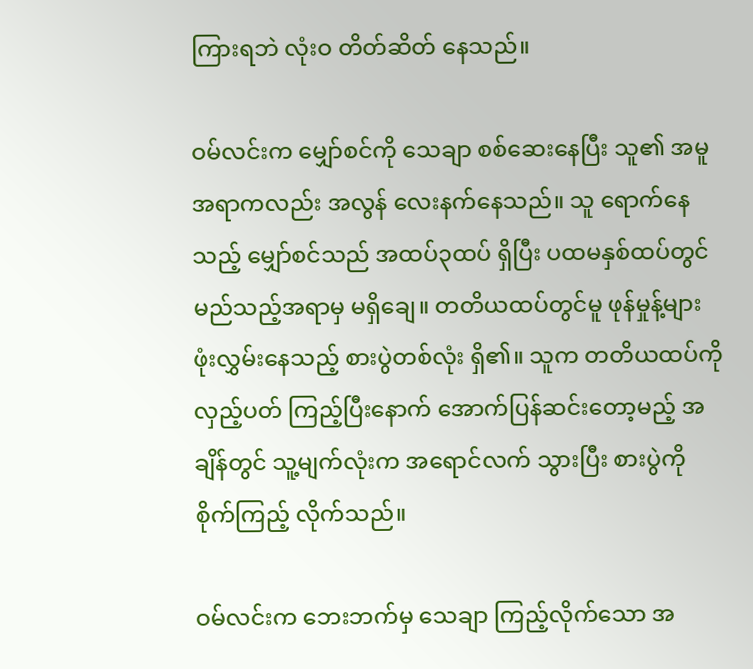ကြားရဘဲ လုံးဝ တိတ်ဆိတ် နေသည်။

ဝမ်လင်းက မျှော်စင်ကို သေချာ စစ်ဆေးနေပြီး သူ၏ အမူအရာကလည်း အလွန် လေးနက်နေသည်။ သူ ရောက်နေသည့် မျှော်စင်သည် အထပ်၃ထပ် ရှိပြီး ပထမနှစ်ထပ်တွင် မည်သည့်အရာမှ မရှိချေ။ တတိယထပ်တွင်မူ ဖုန်မှုန့်များ ဖုံးလွှမ်းနေသည့် စားပွဲတစ်လုံး ရှိ၏။ သူက တတိယထပ်ကို လှည့်ပတ် ကြည့်ပြီးနောက် အောက်ပြန်ဆင်းတော့မည့် အချိန်တွင် သူ့မျက်လုံးက အရောင်လက် သွားပြီး စားပွဲကို စိုက်ကြည့် လိုက်သည်။

ဝမ်လင်းက ဘေးဘက်မှ သေချာ ကြည့်လိုက်သော အ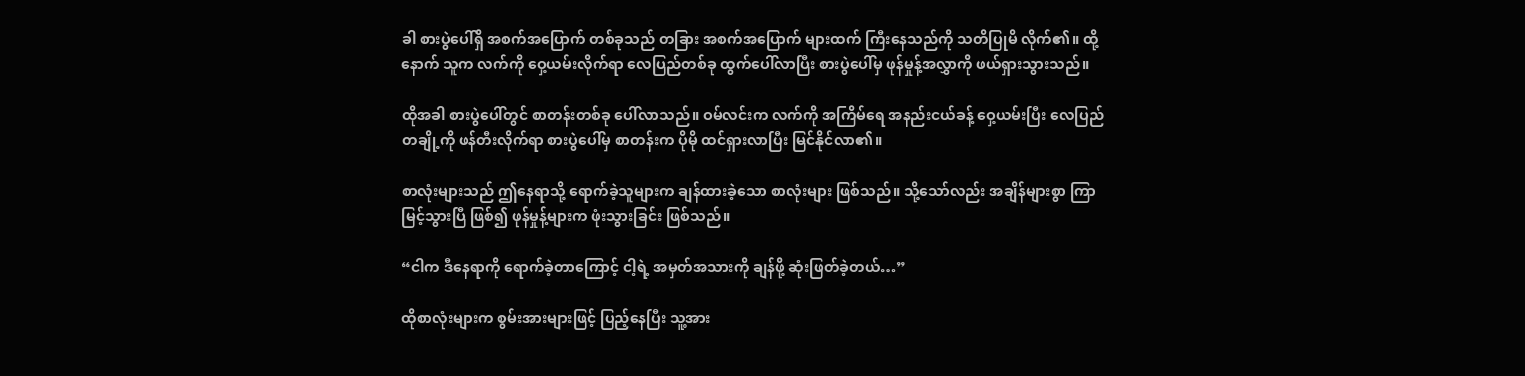ခါ စားပွဲပေါ်ရှိ အစက်အပြောက် တစ်ခုသည် တခြား အစက်အပြောက် များထက် ကြီးနေသည်ကို သတိပြုမိ လိုက်၏။ ထို့နောက် သူက လက်ကို ဝှေ့ယမ်းလိုက်ရာ လေပြည်တစ်ခု ထွက်ပေါ်လာပြီး စားပွဲပေါ်မှ ဖုန်မှုန့်အလွှာကို ဖယ်ရှားသွားသည်။

ထိုအခါ စားပွဲပေါ်တွင် စာတန်းတစ်ခု ပေါ်လာသည်။ ဝမ်လင်းက လက်ကို အကြိမ်ရေ အနည်းငယ်ခန့် ဝှေ့ယမ်းပြီး လေပြည်တချို့ကို ဖန်တီးလိုက်ရာ စားပွဲပေါ်မှ စာတန်းက ပိုမို ထင်ရှားလာပြီး မြင်နိုင်လာ၏။

စာလုံးများသည် ဤနေရာသို့ ရောက်ခဲ့သူများက ချန်ထားခဲ့သော စာလုံးများ ဖြစ်သည်။ သို့သော်လည်း အချိန်များစွာ ကြာမြင့်သွားပြီ ဖြစ်၍ ဖုန်မှုန့်များက ဖုံးသွားခြင်း ဖြစ်သည်။

“ငါက ဒီနေရာကို ရောက်ခဲ့တာကြောင့် ငါ့ရဲ့ အမှတ်အသားကို ချန်ဖို့ ဆုံးဖြတ်ခဲ့တယ်…”

ထိုစာလုံးများက စွမ်းအားများဖြင့် ပြည့်နေပြီး သူ့အား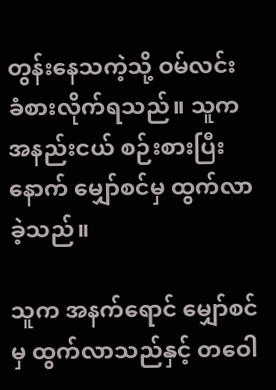တွန်းနေသကဲ့သို့ ဝမ်လင်း ခံစားလိုက်ရသည်။ သူက အနည်းငယ် စဉ်းစားပြီးနောက် မျှော်စင်မှ ထွက်လာခဲ့သည်။

သူက အနက်ရောင် မျှော်စင်မှ ထွက်လာသည်နှင့် တဝေါ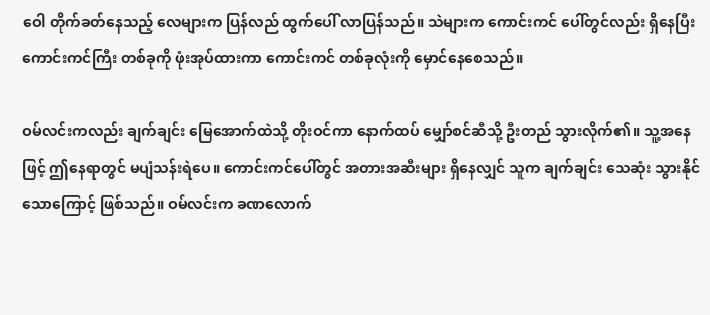ဝေါ တိုက်ခတ်နေသည့် လေများက ပြန်လည် ထွက်ပေါ် လာပြန်သည်။ သဲများက ကောင်းကင် ပေါ်တွင်လည်း ရှိနေပြီး ကောင်းကင်ကြီး တစ်ခုကို ဖုံးအုပ်ထားကာ ကောင်းကင် တစ်ခုလုံးကို မှောင်နေစေသည်။

ဝမ်လင်းကလည်း ချက်ချင်း မြေအောက်ထဲသို့ တိုးဝင်ကာ နောက်ထပ် မျှော်စင်ဆီသို့ ဦးတည် သွားလိုက်၏။ သူ့အနေဖြင့် ဤနေရာတွင် မပျံသန်းရဲပေ။ ကောင်းကင်ပေါ်တွင် အတားအဆီးများ ရှိနေလျှင် သူက ချက်ချင်း သေဆုံး သွားနိုင်သောကြောင့် ဖြစ်သည်။ ဝမ်လင်းက ခဏလောက်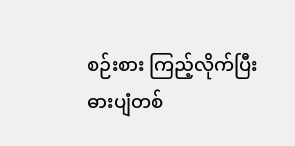စဉ်းစား ကြည့်လိုက်ပြီး ဓားပျံတစ်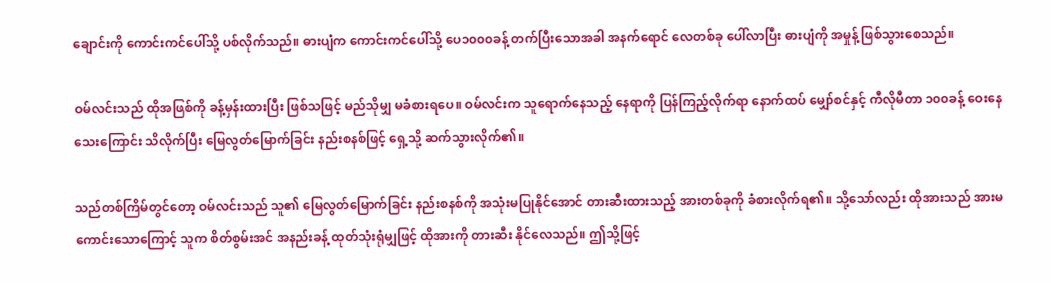ချောင်းကို ကောင်းကင်ပေါ်သို့ ပစ်လိုက်သည်။ ဓားပျံက ကောင်းကင်ပေါ်သို့ ပေ၁၀၀၀ခန့် တက်ပြီးသောအခါ အနက်ရောင် လေတစ်ခု ပေါ်လာပြီး ဓားပျံကို အမှုန့် ဖြစ်သွားစေသည်။

ဝမ်လင်းသည် ထိုအဖြစ်ကို ခန့်မှန်းထားပြီး ဖြစ်သဖြင့် မည်သိုမျှ မခံစားရပေ။ ဝမ်လင်းက သူရောက်နေသည့် နေရာကို ပြန်ကြည့်လိုက်ရာ နောက်ထပ် မျှော်စင်နှင့် ကီလိုမီတာ ၁၀၀ခန့် ဝေးနေသေးကြောင်း သိလိုက်ပြီး မြေလွတ်မြောက်ခြင်း နည်းစနစ်ဖြင့် ရှေ့သို့ ဆက်သွားလိုက်၏။

သည်တစ်ကြိမ်တွင်တော့ ဝမ်လင်းသည် သူ၏ မြေလွတ်မြောက်ခြင်း နည်းစနစ်ကို အသုံးမပြုနိုင်အောင် တားဆီးထားသည့် အားတစ်ခုကို ခံစားလိုက်ရ၏။ သို့သော်လည်း ထိုအားသည် အားမကောင်းသောကြောင့် သူက စိတ်စွမ်းအင် အနည်းခန့် ထုတ်သုံးရုံမျှဖြင့် ထိုအားကို တားဆီး နိုင်လေသည်။ ဤသို့ဖြင့်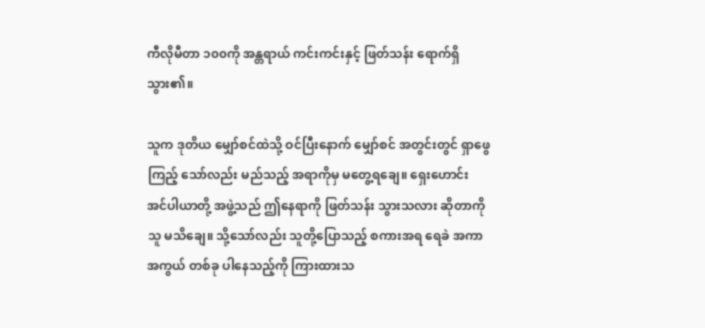ကီလိုမီတာ ၁၀၀ကို အန္တရာယ် ကင်းကင်းနှင့် ဖြတ်သန်း ရောက်ရှိသွား၏။

သူက ဒုတိယ မျှော်စင်ထဲသို့ ဝင်ပြီးနောက် မျှော်စင် အတွင်းတွင် ရှာဖွေကြည့် သော်လည်း မည်သည့် အရာကိုမှ မတွေ့ရချေ။ ရှေးဟောင်း အင်ပါယာတို့ အဖွဲ့သည် ဤနေရာကို ဖြတ်သန်း သွားသလား ဆိုတာကို သူ မသိချေ။ သို့သော်လည်း သူတို့ပြောသည့် စကားအရ ရေခဲ အကာအကွယ် တစ်ခု ပါနေသည့်ကို ကြားထားသ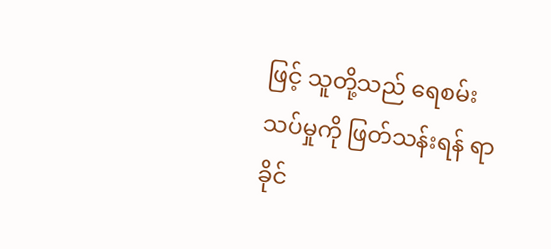ဖြင့် သူတို့သည် ရေစမ်းသပ်မှုကို ဖြတ်သန်းရန် ရာခိုင်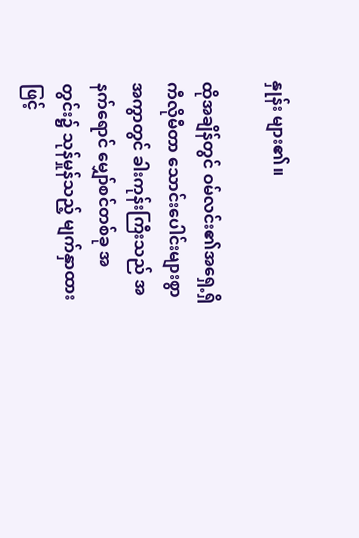နှုန်း များ၏။

ထိုအချိန်တွင် ဝမ်လင်း၏အရှေ့ရှိ ကီလိုမီတာ သောင်းပေါင်းများစွာ အကွာတွင် ခါးကုန်းကြီးသည် အနက်ရောင် မျှော်စင်တစ်ခု အတွင်း၌ သုန်မှုန်သည့် မျက်နှာထားဖြင့်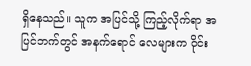ရှိနေသည်။ သူက အပြင်သို့ ကြည့်လိုက်ရာ အပြင်ဘက်တွင် အနက်ရောင် လေများက ဝိုင်း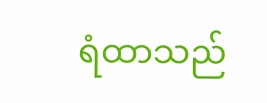ရံထာသည်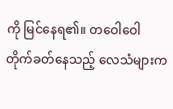ကို မြင်နေရ၏။ တဝေါဝေါ တိုက်ခတ်နေသည့် လေသံများက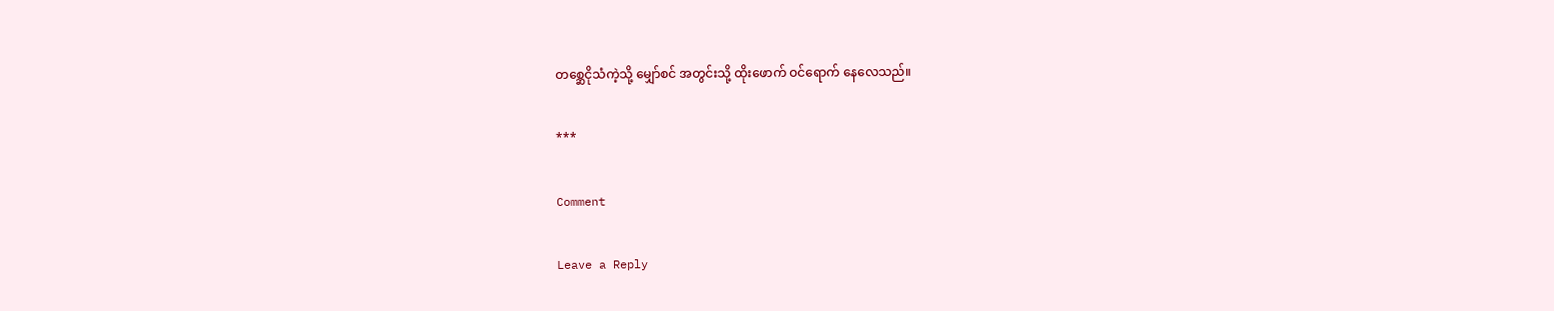တစ္ဆေငိုသံကဲ့သို့ မျှော်စင် အတွင်းသို့ ထိုးဖောက် ဝင်ရောက် နေလေသည်။

***

Comment

Leave a Reply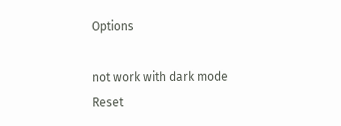Options

not work with dark mode
Reset